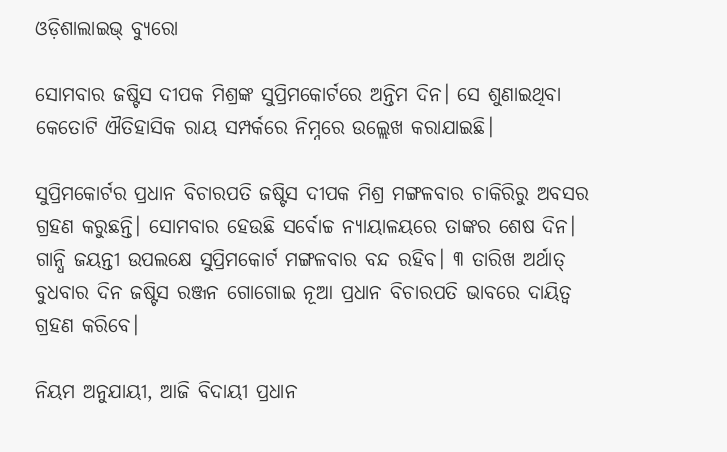ଓଡ଼ିଶାଲାଇଭ୍ ବ୍ୟୁରୋ

ସୋମବାର ଜଷ୍ଟିସ ଦୀପକ ମିଶ୍ରଙ୍କ ସୁପ୍ରିମକୋର୍ଟରେ ଅନ୍ତିମ ଦିନ। ସେ ଶୁଣାଇଥିବା କେତୋଟି ଐତିହାସିକ ରାୟ ସମ୍ପର୍କରେ ନିମ୍ନରେ ଉଲ୍ଲେଖ କରାଯାଇଛି।

ସୁପ୍ରିମକୋର୍ଟର ପ୍ରଧାନ ବିଚାରପତି ଜଷ୍ଟିସ ଦୀପକ ମିଶ୍ର ମଙ୍ଗଳବାର ଚାକିରିରୁ ଅବସର ଗ୍ରହଣ କରୁଛନ୍ତି। ସୋମବାର ହେଉଛି ସର୍ବୋଚ୍ଚ ନ୍ୟାୟାଳୟରେ ତାଙ୍କର ଶେଷ ଦିନ। ଗାନ୍ଧି ଜୟନ୍ତୀ ଉପଲକ୍ଷେ ସୁପ୍ରିମକୋର୍ଟ ମଙ୍ଗଳବାର ବନ୍ଦ ରହିବ। ୩ ତାରିଖ ଅର୍ଥାତ୍ ବୁଧବାର ଦିନ ଜଷ୍ଟିସ ରଞ୍ଜନ ଗୋଗୋଇ ନୂଆ ପ୍ରଧାନ ବିଚାରପତି ଭାବରେ ଦାୟିତ୍ୱ ଗ୍ରହଣ କରିବେ।

ନିୟମ ଅନୁଯାୟୀ, ଆଜି ବିଦାୟୀ ପ୍ରଧାନ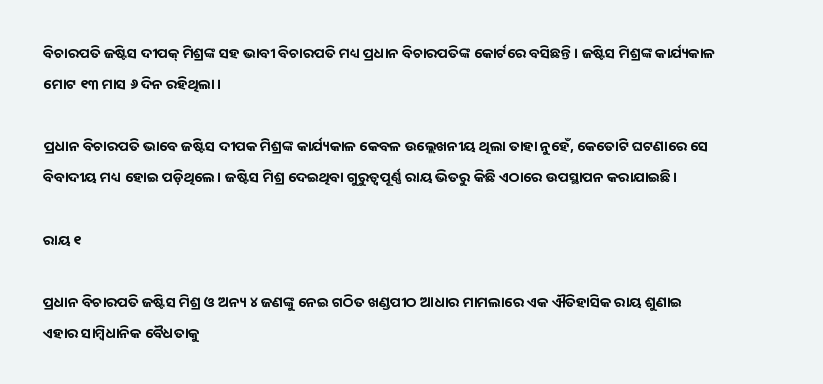ବିଚାରପତି ଜଷ୍ଟିସ ଦୀପକ୍ ମିଶ୍ରଙ୍କ ସହ ଭାବୀ ବିଚାରପତି ମଧ୍ୟ ପ୍ରଧାନ ବିଚାରପତିଙ୍କ କୋର୍ଟରେ ବସିଛନ୍ତି। ଜଷ୍ଟିସ ମିଶ୍ରଙ୍କ କାର୍ଯ୍ୟକାଳ ମୋଟ ୧୩ ମାସ ୬ ଦିନ ରହିଥିଲା।

ପ୍ରଧାନ ବିଚାରପତି ଭାବେ ଜଷ୍ଟିସ ଦୀପକ ମିଶ୍ରଙ୍କ କାର୍ଯ୍ୟକାଳ କେବଳ ଉଲ୍ଲେଖନୀୟ ଥିଲା ତାହା ନୁହେଁ, କେତୋଟି ଘଟଣାରେ ସେ ବିବାଦୀୟ ମଧ୍ୟ ହୋଇ ପଡ଼ିଥିଲେ। ଜଷ୍ଟିସ ମିଶ୍ର ଦେଇଥିବା ଗୁରୁତ୍ୱପୂର୍ଣ୍ଣ ରାୟ ଭିତରୁ କିଛି ଏଠାରେ ଉପସ୍ଥାପନ କରାଯାଇଛି।

ରାୟ ୧

ପ୍ରଧାନ ବିଚାରପତି ଜଷ୍ଟିସ ମିଶ୍ର ଓ ଅନ୍ୟ ୪ ଜଣଙ୍କୁ ନେଇ ଗଠିତ ଖଣ୍ଡପୀଠ ଆଧାର ମାମଲାରେ ଏକ ଐତିହାସିକ ରାୟ ଶୁଣାଇ ଏହାର ସାମ୍ବିଧାନିକ ବୈଧତାକୁ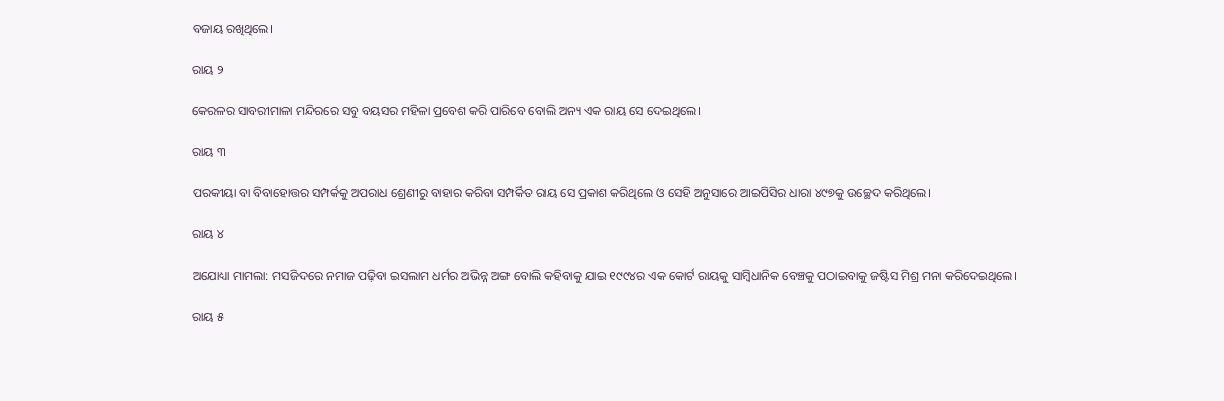ବଜାୟ ରଖିଥିଲେ।

ରାୟ ୨

କେରଳର ସାବରୀମାଳା ମନ୍ଦିରରେ ସବୁ ବୟସର ମହିଳା ପ୍ରବେଶ କରି ପାରିବେ ବୋଲି ଅନ୍ୟ ଏକ ରାୟ ସେ ଦେଇଥିଲେ।

ରାୟ ୩

ପରକୀୟା ବା ବିବାହୋତ୍ତର ସମ୍ପର୍କକୁ ଅପରାଧ ଶ୍ରେଣୀରୁ ବାହାର କରିବା ସମ୍ପର୍କିତ ରାୟ ସେ ପ୍ରକାଶ କରିଥିଲେ ଓ ସେହି ଅନୁସାରେ ଆଇପିସିର ଧାରା ୪୯୭କୁ ଉଚ୍ଛେଦ କରିଥିଲେ।

ରାୟ ୪

ଅଯୋଧ୍ୟା ମାମଲା: ମସଜିଦରେ ନମାଜ ପଢ଼ିବା ଇସଲାମ ଧର୍ମର ଅଭିନ୍ନ ଅଙ୍ଗ ବୋଲି କହିବାକୁ ଯାଇ ୧୯୯୪ର ଏକ କୋର୍ଟ ରାୟକୁ ସାମ୍ବିଧାନିକ ବେଞ୍ଚକୁ ପଠାଇବାକୁ ଜଷ୍ଟିସ ମିଶ୍ର ମନା କରିଦେଇଥିଲେ।

ରାୟ ୫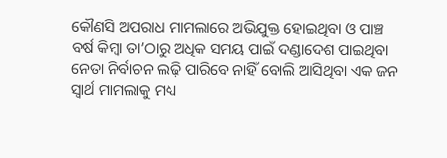କୌଣସି ଅପରାଧ ମାମଲାରେ ଅଭିଯୁକ୍ତ ହୋଇଥିବା ଓ ପାଞ୍ଚ ବର୍ଷ କିମ୍ବା ତା’ଠାରୁ ଅଧିକ ସମୟ ପାଇଁ ଦଣ୍ଡାଦେଶ ପାଇଥିବା ନେତା ନିର୍ବାଚନ ଲଢ଼ି ପାରିବେ ନାହିଁ ବୋଲି ଆସିଥିବା ଏକ ଜନ ସ୍ୱାର୍ଥ ମାମଲାକୁ ମଧ୍ୟ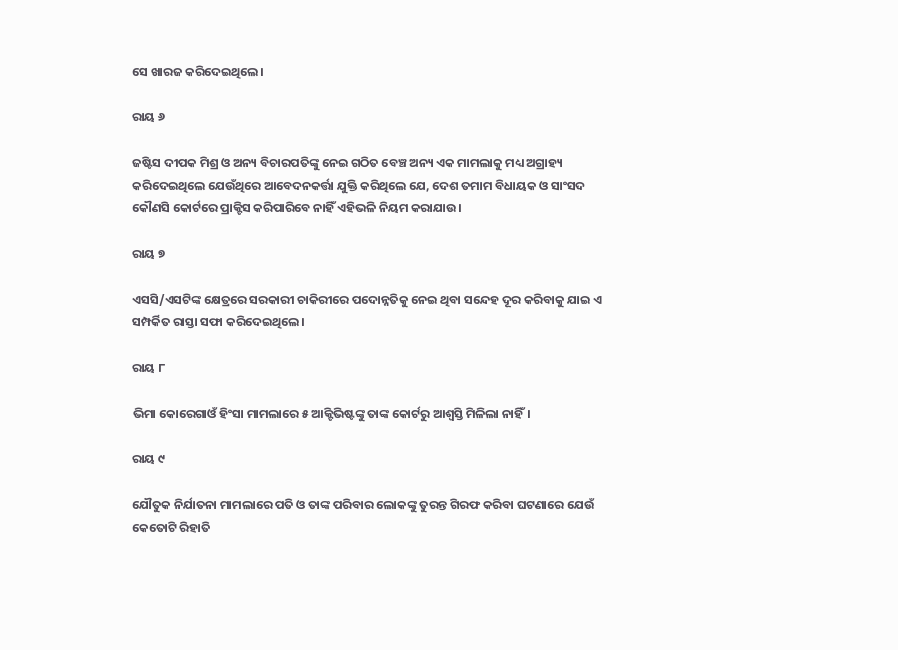ସେ ଖାରଜ କରିଦେଇଥିଲେ।

ରାୟ ୬

ଜଷ୍ଟିସ ଦୀପକ ମିଶ୍ର ଓ ଅନ୍ୟ ବିଚାରପତିଙ୍କୁ ନେଇ ଗଠିତ ବେଞ୍ଚ ଅନ୍ୟ ଏକ ମାମଲାକୁ ମଧ୍ୟ ଅଗ୍ରାହ୍ୟ କରିଦେଇଥିଲେ ଯେଉଁଥିରେ ଆବେଦନକର୍ତ୍ତା ଯୁକ୍ତି କରିଥିଲେ ଯେ, ଦେଶ ତମାମ ବିଧାୟକ ଓ ସାଂସଦ କୌଣସି କୋର୍ଟରେ ପ୍ରାକ୍ଟିସ କରିପାରିବେ ନାହିଁ ଏହିଭଳି ନିୟମ କରାଯାଉ।

ରାୟ ୭

ଏସସି/ଏସଟିଙ୍କ କ୍ଷେତ୍ରରେ ସରକାରୀ ଚାକିରୀରେ ପଦୋନ୍ନତିକୁ ନେଇ ଥିବା ସନ୍ଦେହ ଦୂର କରିବାକୁ ଯାଇ ଏ ସମ୍ପର୍କିତ ରାସ୍ତା ସଫା କରିଦେଇଥିଲେ।

ରାୟ ୮

ଭିମା କୋରେଗାଓଁ ହିଂସା ମାମଲାରେ ୫ ଆକ୍ଟିଭିଷ୍ଟଙ୍କୁ ତାଙ୍କ କୋର୍ଟରୁ ଆଶ୍ୱସ୍ତି ମିଳିଲା ନାହିଁ।

ରାୟ ୯

ଯୌତୁକ ନିର୍ଯାତନା ମାମଲାରେ ପତି ଓ ତାଙ୍କ ପରିବାର ଲୋକଙ୍କୁ ତୁରନ୍ତ ଗିରଫ କରିବା ଘଟଣାରେ ଯେଉଁ କେତୋଟି ରିହାତି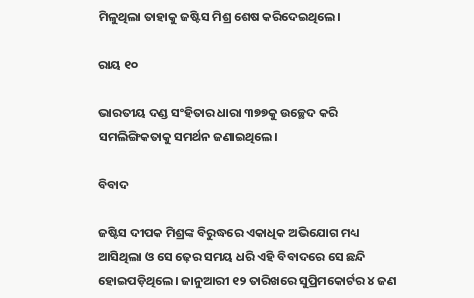ମିଳୁଥିଲା ତାହାକୁ ଜଷ୍ଟିସ ମିଶ୍ର ଶେଷ କରିଦେଇଥିଲେ।

ରାୟ ୧୦

ଭାରତୀୟ ଦଣ୍ଡ ସଂହିତାର ଧାରା ୩୭୭କୁ ଉଚ୍ଛେଦ କରି ସମଲିଙ୍ଗିକତାକୁ ସମର୍ଥନ ଜଣାଇଥିଲେ।

ବିବାଦ

ଜଷ୍ଟିସ ଦୀପକ ମିଶ୍ରଙ୍କ ବିରୁଦ୍ଧରେ ଏକାଧିକ ଅଭିଯୋଗ ମଧ୍ୟ ଆସିଥିଲା ଓ ସେ ଢ଼େର ସମୟ ଧରି ଏହି ବିବାଦରେ ସେ ଛନ୍ଦି ହୋଇପଡ଼ିଥିଲେ। ଜାନୁଆରୀ ୧୨ ତାରିଖରେ ସୁପ୍ରିମକୋର୍ଟର ୪ ଜଣ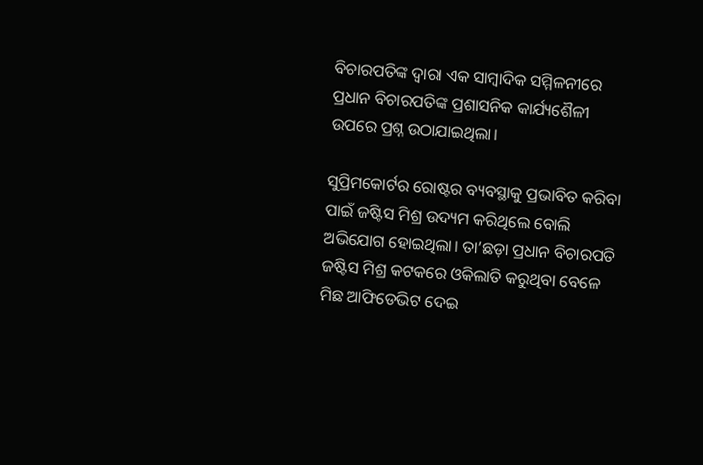ବିଚାରପତିଙ୍କ ଦ୍ୱାରା ଏକ ସାମ୍ବାଦିକ ସମ୍ମିଳନୀରେ ପ୍ରଧାନ ବିଚାରପତିଙ୍କ ପ୍ରଶାସନିକ କାର୍ଯ୍ୟଶୈଳୀ ଉପରେ ପ୍ରଶ୍ନ ଉଠାଯାଇଥିଲା।

ସୁପ୍ରିମକୋର୍ଟର ରୋଷ୍ଟର ବ୍ୟବସ୍ଥାକୁ ପ୍ରଭାବିତ କରିବା ପାଇଁ ଜଷ୍ଟିସ ମିଶ୍ର ଉଦ୍ୟମ କରିଥିଲେ ବୋଲି ଅଭିଯୋଗ ହୋଇଥିଲା। ତା’ଛଡ଼ା ପ୍ରଧାନ ବିଚାରପତି ଜଷ୍ଟିସ ମିଶ୍ର କଟକରେ ଓକିଲାତି କରୁଥିବା ବେଳେ ମିଛ ଆଫିଡେଭିଟ ଦେଇ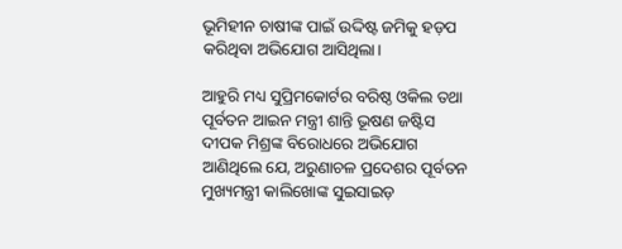ଭୂମିହୀନ ଚାଷୀଙ୍କ ପାଇଁ ଉଦ୍ଦିଷ୍ଟ ଜମିକୁ ହଡ଼ପ କରିଥିବା ଅଭିଯୋଗ ଆସିଥିଲା।

ଆହୁରି ମଧ୍ୟ ସୁପ୍ରିମକୋର୍ଟର ବରିଷ୍ଠ ଓକିଲ ତଥା ପୂର୍ବତନ ଆଇନ ମନ୍ତ୍ରୀ ଶାନ୍ତି ଭୂଷଣ ଜଷ୍ଟିସ ଦୀପକ ମିଶ୍ରଙ୍କ ବିରୋଧରେ ଅଭିଯୋଗ ଆଣିଥିଲେ ଯେ, ଅରୁଣାଚଳ ପ୍ରଦେଶର ପୂର୍ବତନ ମୁଖ୍ୟମନ୍ତ୍ରୀ କାଲିଖୋଙ୍କ ସୁଇସାଇଡ଼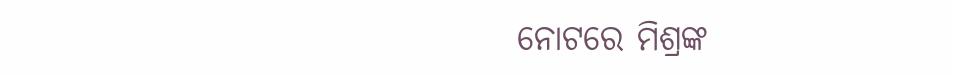ନୋଟରେ ମିଶ୍ରଙ୍କ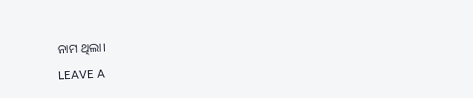ନାମ ଥିଲା।

LEAVE A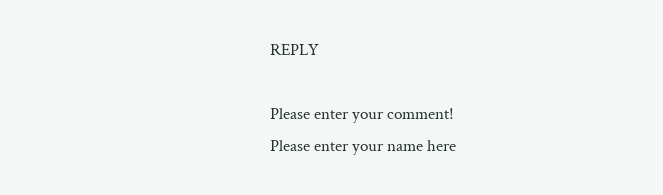REPLY

Please enter your comment!
Please enter your name here